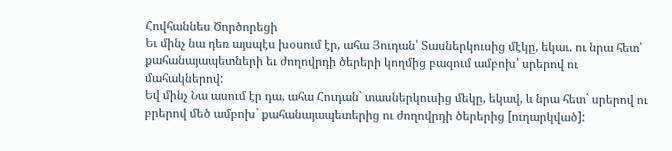Հովհաննես Ծործորեցի
Եւ մինչ նա դեռ այսպէս խօսում էր, ահա Յուդան՝ Տասներկուսից մէկը, եկաւ. ու նրա հետ՝ քահանայապետների եւ ժողովրդի ծերերի կողմից բազում ամբոխ՝ սրերով ու մահակներով:
Եվ մինչ Նա ասում էր դա, ահա Հուդան` տասներկուսից մեկը, եկավ, և նրա հետ` սրերով ու բրերով մեծ ամբոխ` քահանայապետերից ու ժողովրդի ծերերից [ուղարկված]: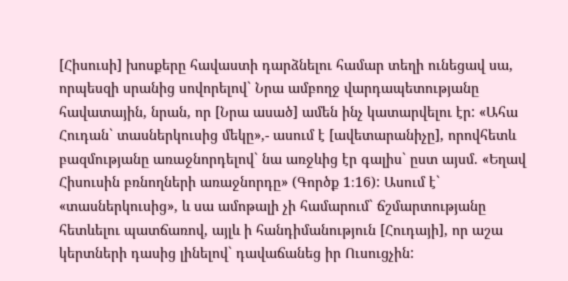[Հիսուսի] խոսքերը հավաստի դարձնելու համար տեղի ունեցավ սա, որպեսզի սրանից սովորելով` Նրա ամբողջ վարդապետությանը հավատային, նրան, որ [Նրա ասած] ամեն ինչ կատարվելու էր: «Ահա Հուդան` տասներկուսից մեկը»,- ասում է [ավետարանիչը], որովհետև բազմությանը առաջնորդելով` նա առջևից էր գալիս` ըստ այսմ. «Եղավ Հիսուսին բռնողների առաջնորդը» (Գործք 1։16): Ասում է` «տասներկուսից», և սա ամոթալի չի համարում` ճշմարտությանը հետևելու պատճառով, այլև ի հանդիմանություն [Հուդայի], որ աշա կերտների դասից լինելով` դավաճանեց իր Ուսուցչին: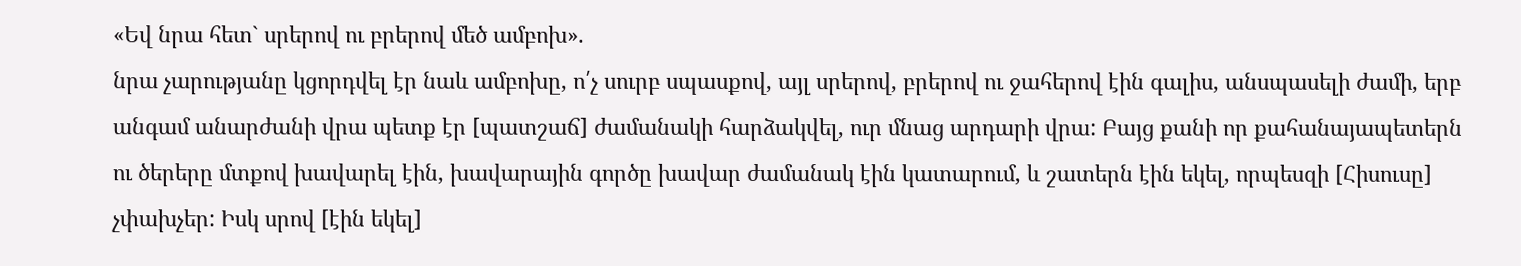«Եվ նրա հետ` սրերով ու բրերով մեծ ամբոխ».
նրա չարությանը կցորդվել էր նաև ամբոխը, ո՛չ սուրբ սպասքով, այլ սրերով, բրերով ու ջահերով էին գալիս, անսպասելի ժամի, երբ անգամ անարժանի վրա պետք էր [պատշաճ] ժամանակի հարձակվել, ուր մնաց արդարի վրա: Բայց քանի որ քահանայապետերն ու ծերերը մտքով խավարել էին, խավարային գործը խավար ժամանակ էին կատարում, և շատերն էին եկել, որպեսզի [Հիսուսը] չփախչեր: Իսկ սրով [էին եկել]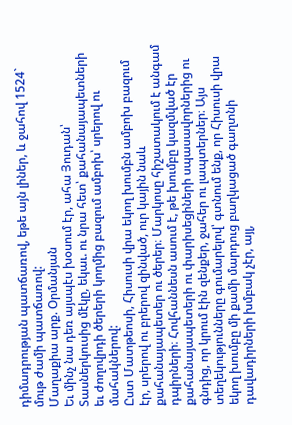դիմադրության պատճառով, եթե այն լիներ, և ջահով 1524` մութ ժամի պատճառով:
Մաղաքիա արք. Օրմանյան
Եւ մինչ նա դեռ այսպէս խօսում էր, ահա Յուդան՝ Տասներկուսից մէկը, եկաւ. ու նրա հետ՝ քահանայապետների եւ ժողովրդի ծերերի կողմից բազում ամբոխ՝ սրերով ու մահակներով:
Ըստ Մատթեոսի, Հիսուսի վրա եկող խումբն ամբոխ բազում էր, սրերով ու բրերով զինված, ուր կային նաև քահանայապետեր ու ծերեր։ Մարկոսը հիշատակում է անգամ դպիրների։ Հովհաննեսն ասում է, թե խումբը կազմված էր քահանայապետերի ու փարիսեցիների սպասավորներից ու գնդից, որ կրում էին զենքեր, ջահեր ու լապտերներ։ Այս տեղեկությունները գումարելով՝ գտնում ենք, որ Հիսուսի վրա եկող խումբը մի քամի մարդուց բաղկացած գաղտնի դավադիրների խմբակ չէր, այլ,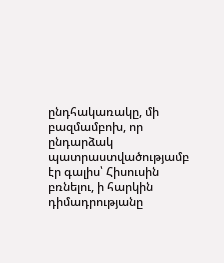ընդհակառակը, մի բազմամբոխ, որ ընդարձակ պատրաստվածությամբ էր գալիս՝ Հիսուսին բռնելու, ի հարկին դիմադրությանը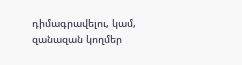դիմագրավելու, կամ, զանազան կողմեր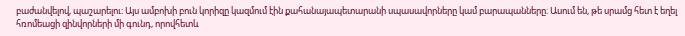բաժանվելով, պաշարելու։ Այս ամբոխի բուն կորիզը կազմում էին քահանայապետարանի սպասավորները կամ բարապանները։ Ասում են, թե սրամց հետ է եղել հռոմեացի զինվորների մի գունդ, որովհետև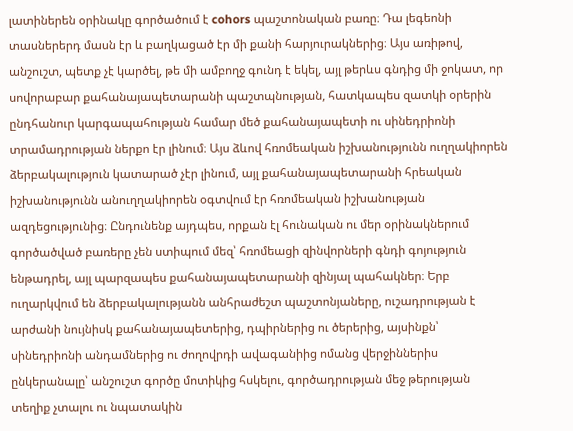լատիներեն օրինակը գործածում է cohors պաշտոնական բառը։ Դա լեգեոնի տասներերդ մասն էր և բաղկացած էր մի քանի հարյուրակներից։ Այս առիթով, անշուշտ, պետք չէ կարծել, թե մի ամբողջ գունդ է եկել, այլ թերևս գնդից մի ջոկատ, որ սովորաբար քահանայապետարանի պաշտպնության, հատկապես զատկի օրերին ընդհանուր կարգապահության համար մեծ քահանայապետի ու սինեդրիոնի տրամադրության ներքո էր լինում։ Այս ձևով հռոմեական իշխանությունն ուղղակիորեն ձերբակալություն կատարած չէր լինում, այլ քահանայապետարանի հրեական իշխանությունն անուղղակիորեն օգտվում էր հռոմեական իշխանության ազդեցությունից։ Ընդունենք այդպես, որքան էլ հունական ու մեր օրինակներում գործածված բառերը չեն ստիպում մեզ՝ հռոմեացի զինվորների գնդի գոյություն ենթադրել, այլ պարզապես քահանայապետարանի զինյալ պահակներ։ Երբ ուղարկվում են ձերբակալությանն անհրաժեշտ պաշտոնյաները, ուշադրության է արժանի նույնիսկ քահանայապետերից, դպիրներից ու ծերերից, այսինքն՝ սինեդրիոնի անդամներից ու ժողովրդի ավագանիից ոմանց վերջիններիս ընկերանալը՝ անշուշտ գործը մոտիկից հսկելու, գործադրության մեջ թերության տեղիք չտալու ու նպատակին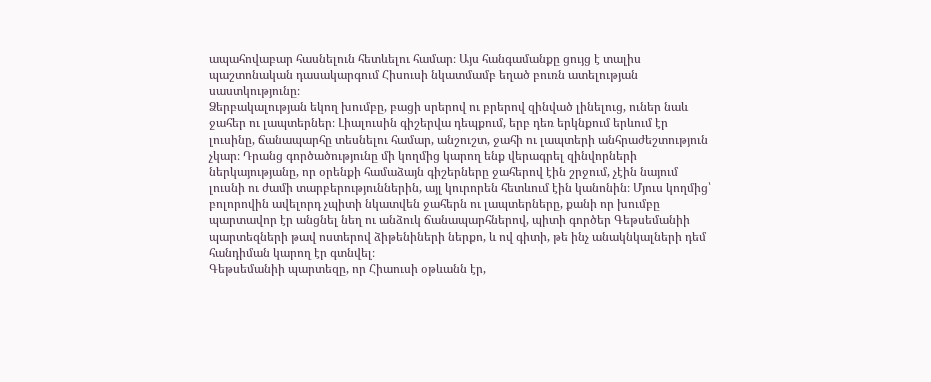ապահովաբար հասնելուն հետևելու համար։ Այս հանգամանքը ցույց է տալիս պաշտոնական դասակարգում Հիսուսի նկատմամբ եղած բուռն ատելության սաստկությունը։
Ձերբակալության եկող խումբը, բացի սրերով ու բրերով զինված լինելուց, ուներ նաև ջահեր ու լապտերներ։ Լիալուսին գիշերվա դեպքում, երբ դեռ երկնքում երևում էր լուսինը, ճանապարհը տեսնելու համար, անշուշտ, ջահի ու լապտերի անհրաժեշտություն չկար։ Դրանց գործածությունը մի կողմից կարող ենք վերագրել զինվորների ներկայությանը, որ օրենքի համաձայն գիշերները ջահերով էին շրջում, չէին նայում լուսնի ու ժամի տարբերություններին, այլ կուրորեն հետևում էին կանոնին։ Մյուս կողմից՝ բոլորովին ավելորդ չպիտի նկատվեն ջահերն ու լապտերները, քանի որ խումբը պարտավոր էր անցնել նեղ ու անձուկ ճանապարհներով, պիտի գործեր Գեթսեմանիի պարտեզների թավ ոստերով ձիթենիների ներքո, և ով գիտի, թե ինչ անակնկալների դեմ հանդիման կարող էր գտնվել։
Գեթսեմանիի պարտեզը, որ Հիաուսի օթևանն էր,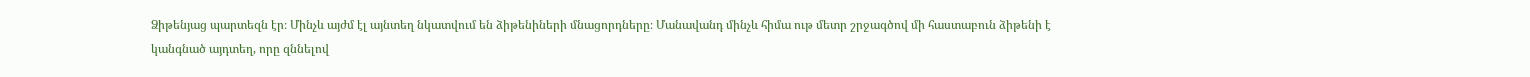Ձիթենյաց պարտեզն էր։ Մինչև այժմ էլ այնտեղ նկատվում են ձիթենիների մնացորդները։ Մանավանդ մինչև հիմա ութ մետր շրջագծով մի հաստաբուն ձիթենի է կանգնած այդտեղ, որը զննելով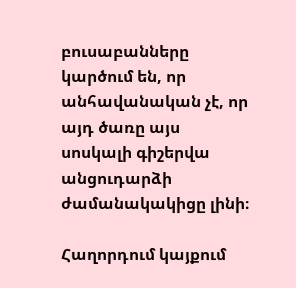բուսաբանները կարծում են, որ անհավանական չէ, որ այդ ծառը այս սոսկալի գիշերվա անցուդարձի ժամանակակիցը լինի։

Հաղորդում կայքում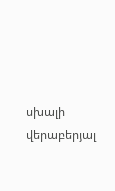սխալի վերաբերյալ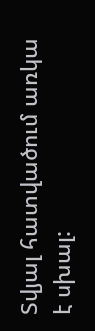Տվյալ հատվածում առկա է սխալ: